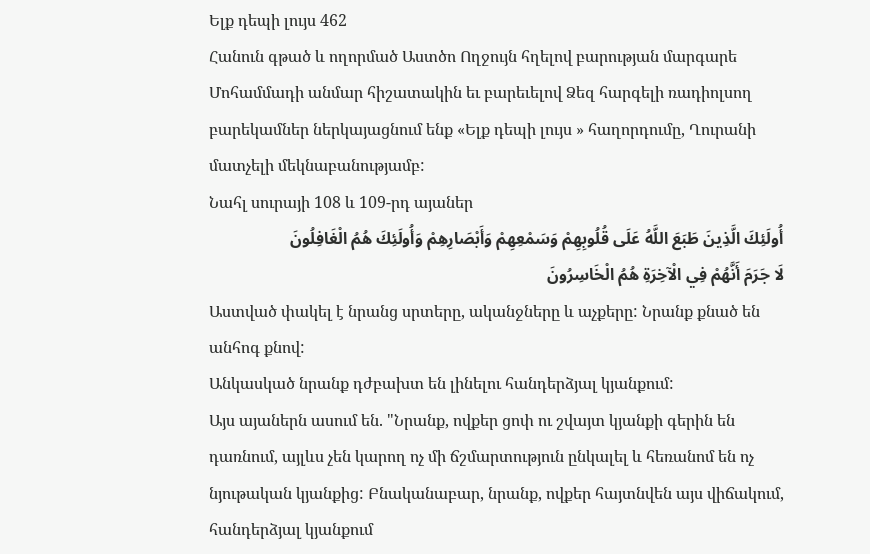Ելք դեպի լույս 462
Հանուն գթած և ողորմած Աստծո Ողջույն հղելով բարության մարգարե Մոհամմադի անմար հիշատակին եւ բարեւելով Ձեզ հարգելի ռադիոլսող բարեկամներ ներկայացնում ենք «Ելք դեպի լույս » հաղորդումը, Ղուրանի մատչելի մեկնաբանությամբ:
Նահլ սուրայի 108 և 109-րդ այաներ
أُولَئِكَ الَّذِينَ طَبَعَ اللَّهُ عَلَى قُلُوبِهِمْ وَسَمْعِهِمْ وَأَبْصَارِهِمْ وَأُولَئِكَ هُمُ الْغَافِلُونَ
لَا جَرَمَ أَنَّهُمْ فِي الْآخِرَةِ هُمُ الْخَاسِرُونَ
Աստված փակել է նրանց սրտերը, ականջները և աչքերը: Նրանք քնած են անհոգ քնով:
Անկասկած նրանք դժբախտ են լինելու հանդերձյալ կյանքում:
Այս այաներն ասում են. "Նրանք, ովքեր ցոփ ու շվայտ կյանքի գերին են դառնում, այլևս չեն կարող ոչ մի ճշմարտություն ընկալել և հեռանոմ են ոչ նյութական կյանքից: Բնականաբար, նրանք, ովքեր հայտնվեն այս վիճակում, հանդերձյալ կյանքում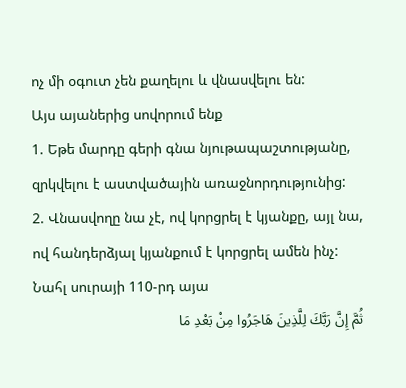ոչ մի օգուտ չեն քաղելու և վնասվելու են:
Այս այաներից սովորում ենք
1. Եթե մարդը գերի գնա նյութապաշտությանը, զրկվելու է աստվածային առաջնորդությունից:
2. Վնասվողը նա չէ, ով կորցրել է կյանքը, այլ նա, ով հանդերձյալ կյանքում է կորցրել ամեն ինչ:
Նահլ սուրայի 110-րդ այա
ثُمَّ إِنَّ رَبَّكَ لِلَّذِينَ هَاجَرُوا مِنْ بَعْدِ مَا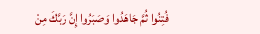فُتِنُوا ثُمَّ جَاهَدُوا وَصَبَرُوا إِنَّ رَبَّكَ مِنْ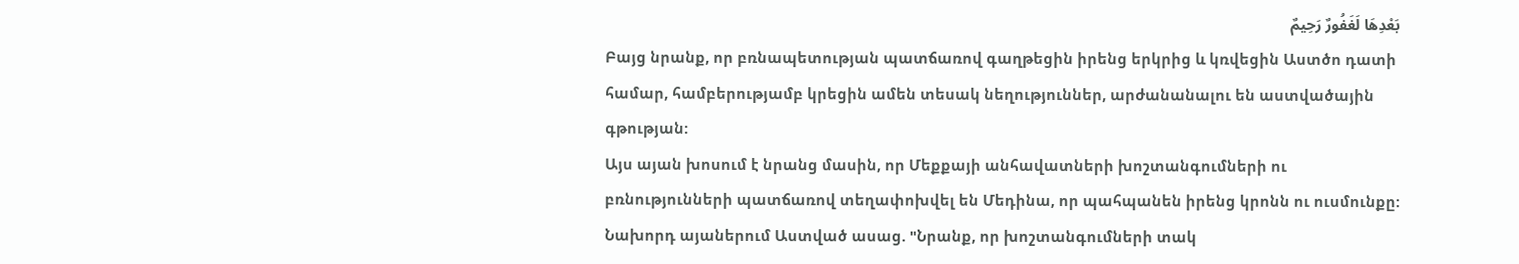بَعْدِهَا لَغَفُورٌ رَحِيمٌ
Բայց նրանք, որ բռնապետության պատճառով գաղթեցին իրենց երկրից և կռվեցին Աստծո դատի համար, համբերությամբ կրեցին ամեն տեսակ նեղություններ, արժանանալու են աստվածային գթության:
Այս այան խոսում է նրանց մասին, որ Մեքքայի անհավատների խոշտանգումների ու բռնությունների պատճառով տեղափոխվել են Մեդինա, որ պահպանեն իրենց կրոնն ու ուսմունքը: Նախորդ այաներում Աստված ասաց. "Նրանք, որ խոշտանգումների տակ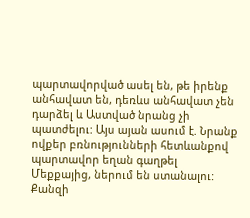պարտավորված ասել են, թե իրենք անհավատ են, դեռևս անհավատ չեն դարձել և Աստված նրանց չի պատժելու: Այս այան ասում է. Նրանք ովքեր բռնությունների հետևանքով պարտավոր եղան գաղթել Մեքքայից, ներում են ստանալու: Քանզի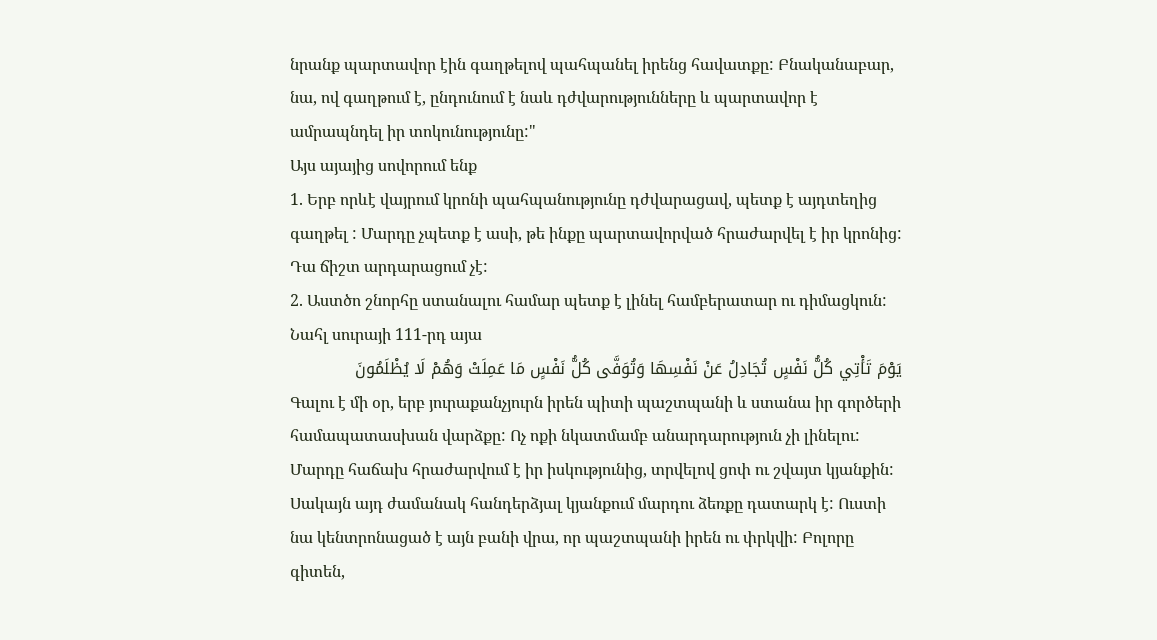նրանք պարտավոր էին գաղթելով պահպանել իրենց հավատքը: Բնականաբար, նա, ով գաղթում է, ընդունում է նաև դժվարությունները և պարտավոր է ամրապնդել իր տոկունությունը:"
Այս այայից սովորում ենք
1. Երբ որևէ վայրում կրոնի պահպանությունը դժվարացավ, պետք է այդտեղից գաղթել : Մարդը չպետք է ասի, թե ինքը պարտավորված հրաժարվել է իր կրոնից: Դա ճիշտ արդարացում չէ:
2. Աստծո շնորհը ստանալու համար պետք է լինել համբերատար ու դիմացկուն:
Նահլ սուրայի 111-րդ այա
يَوْمَ تَأْتِي كُلُّ نَفْسٍ تُجَادِلُ عَنْ نَفْسِهَا وَتُوَفَّى كُلُّ نَفْسٍ مَا عَمِلَتْ وَهُمْ لَا يُظْلَمُونَ
Գալու է մի օր, երբ յուրաքանչյուրն իրեն պիտի պաշտպանի և ստանա իր գործերի համապատասխան վարձքը: Ոչ ոքի նկատմամբ անարդարություն չի լինելու:
Մարդը հաճախ հրաժարվում է իր իսկությունից, տրվելով ցոփ ու շվայտ կյանքին: Սակայն այդ ժամանակ հանդերձյալ կյանքում մարդու ձեռքը դատարկ է: Ուստի նա կենտրոնացած է այն բանի վրա, որ պաշտպանի իրեն ու փրկվի: Բոլորը գիտեն,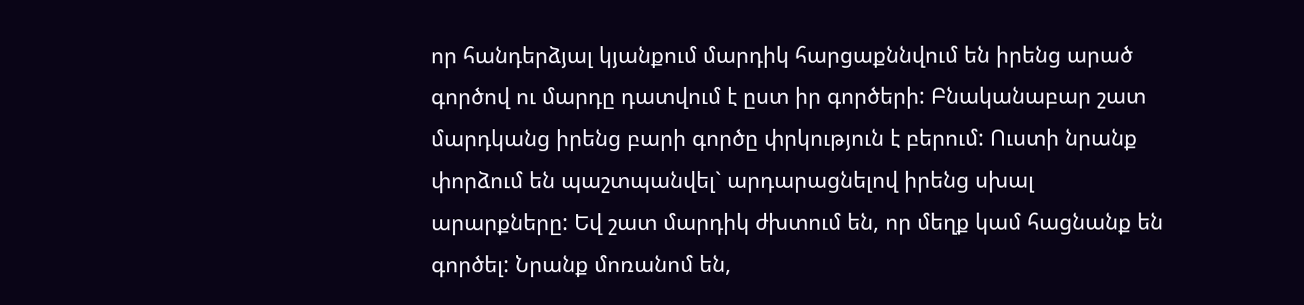որ հանդերձյալ կյանքում մարդիկ հարցաքննվում են իրենց արած գործով ու մարդը դատվում է ըստ իր գործերի: Բնականաբար շատ մարդկանց իրենց բարի գործը փրկություն է բերում: Ուստի նրանք փորձում են պաշտպանվել` արդարացնելով իրենց սխալ արարքները: Եվ շատ մարդիկ ժխտում են, որ մեղք կամ հացնանք են գործել: Նրանք մոռանոմ են,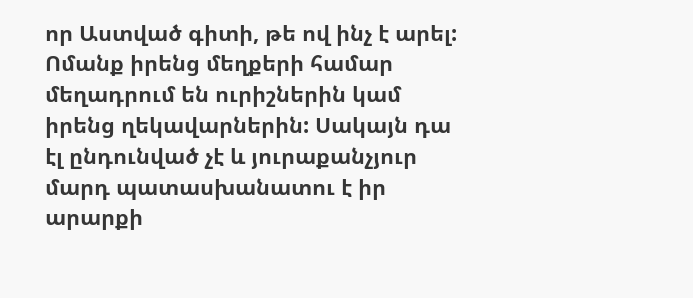որ Աստված գիտի, թե ով ինչ է արել: Ոմանք իրենց մեղքերի համար մեղադրում են ուրիշներին կամ իրենց ղեկավարներին: Սակայն դա էլ ընդունված չէ և յուրաքանչյուր մարդ պատասխանատու է իր արարքի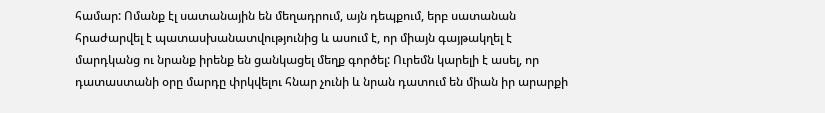համար: Ոմանք էլ սատանային են մեղադրում, այն դեպքում, երբ սատանան հրաժարվել է պատասխանատվությունից և ասում է, որ միայն գայթակղել է մարդկանց ու նրանք իրենք են ցանկացել մեղք գործել: Ուրեմն կարելի է ասել, որ դատաստանի օրը մարդը փրկվելու հնար չունի և նրան դատում են միան իր արարքի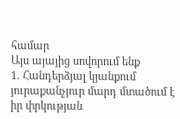համար
Այս այայից սովորում ենք
1. Հանդերձյալ կյանքում յուրաքանչյուր մարդ մտածում է իր փրկության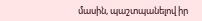մասին, պաշտպանելով իր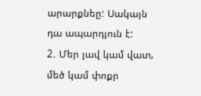արարքնեը: Սակայն դա ապարդյուն է:
2. Մեր լավ կամ վատ, մեծ կամ փոքր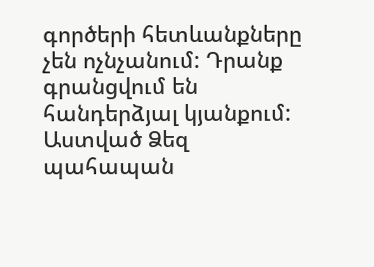գործերի հետևանքները չեն ոչնչանում: Դրանք գրանցվում են հանդերձյալ կյանքում:
Աստված Ձեզ պահապան